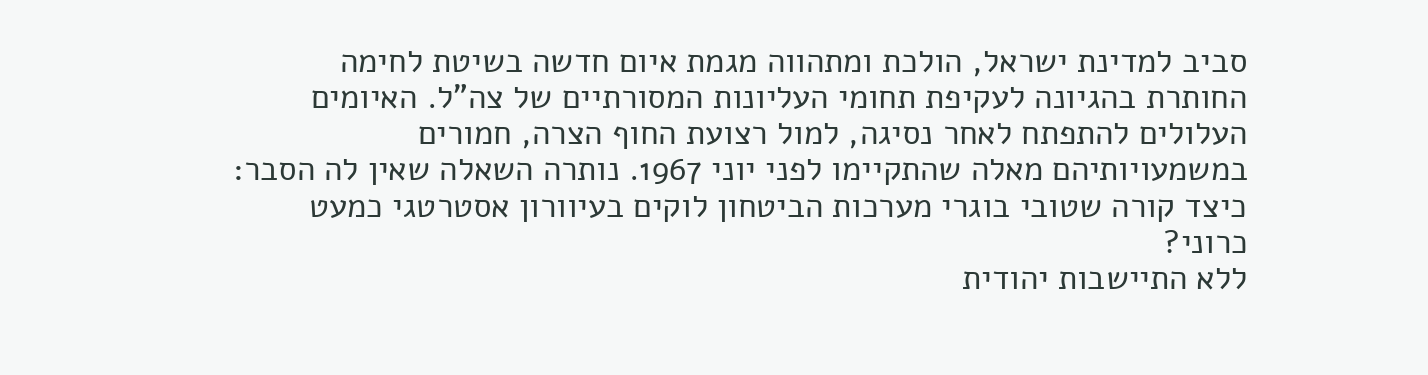סביב למדינת ישראל, הולכת ומתהווה מגמת איום חדשה בשיטת לחימה החותרת בהגיונה לעקיפת תחומי העליונות המסורתיים של צה"ל. האיומים העלולים להתפתח לאחר נסיגה, למול רצועת החוף הצרה, חמורים במשמעויותיהם מאלה שהתקיימו לפני יוני 1967. נותרה השאלה שאין לה הסבר: כיצד קורה שטובי בוגרי מערכות הביטחון לוקים בעיוורון אסטרטגי כמעט כרוני?
ללא התיישבות יהודית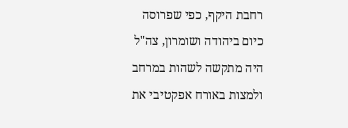רחבת היקף, כפי שפרוסה כיום ביהודה ושומרון, צה"ל היה מתקשה לשהות במרחב ולמצות באורח אפקטיבי את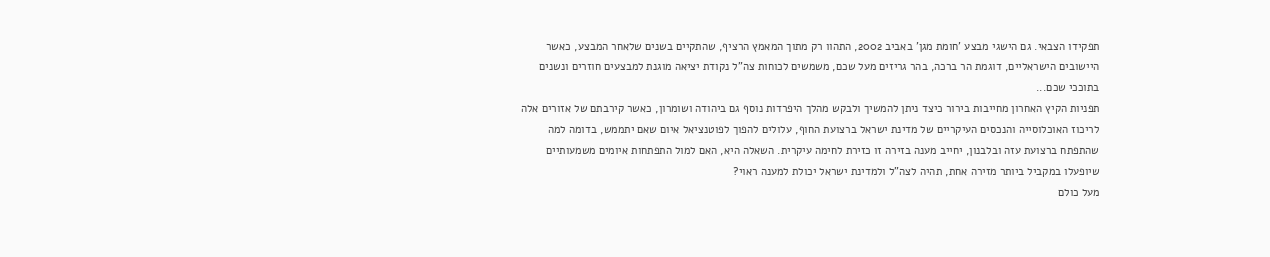תפקידו הצבאי. גם הישגי מבצע 'חומת מגן' באביב 2002, התהוו רק מתוך המאמץ הרציף, שהתקיים בשנים שלאחר המבצע, כאשר היישובים הישראליים, דוגמת הר ברכה, בהר גריזים מעל שכם, משמשים לכוחות צה"ל נקודת יציאה מוגנת למבצעים חוזרים ונשנים בתוככי שכם...
תפניות הקיץ האחרון מחייבות בירור כיצד ניתן להמשיך ולבקש מהלך היפרדות נוסף גם ביהודה ושומרון, כאשר קירבתם של אזורים אלה לריכוז האוכלוסייה והנכסים העיקריים של מדינת ישראל ברצועת החוף, עלולים להפוך לפוטנציאל איום שאם יתממש, בדומה למה שהתפתח ברצועת עזה ובלבנון, יחייב מענה בזירה זו כזירת לחימה עיקרית. השאלה היא, האם למול התפתחות איומים משמעותיים שיופעלו במקביל ביותר מזירה אחת, תהיה לצה"ל ולמדינת ישראל יכולת למענה ראוי?
מעל כולם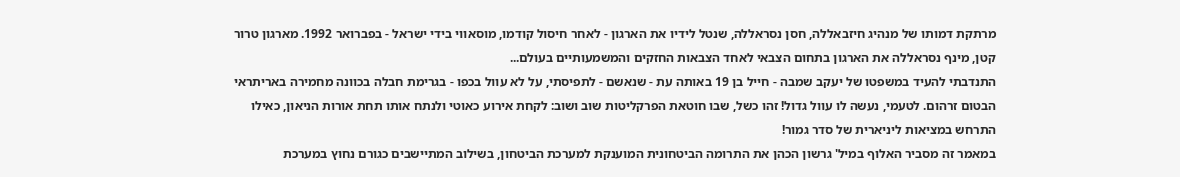מרתקת דמותו של מנהיג חיזבאללה, חסן נסראללה, שנטל לידיו את הארגון - לאחר חיסול קודמו, מוסאווי בידי ישראל - בפברואר 1992. מארגון טרור קטן, מינף נסראללה את הארגון בתחום הצבאי לאחד הצבאות החזקים והמשמעותיים בעולם...
התנדבתי להעיד במשפטו של יעקב שמבה - חייל בן 19 באותה עת - שנאשם - לתפיסתי, על לא עוול בכפו - בגרימת חבלה בכוונה מחמירה באריתראי הבטום זרהום. לטעמי, נעשה לו עוול גדול! זהו כשל, שבו חוטאת הפרקליטות שוב ושוב: לקחת אירוע כאוטי ולנתח אותו תחת אורות הניאון, כאילו התרחש במציאות ליניארית של סדר גמור!
במאמר זה מסביר האלוף במיל' גרשון הכהן את התרומה הביטחונית המוענקת למערכת הביטחון, בשילוב המתיישבים כגורם נחוץ במערכת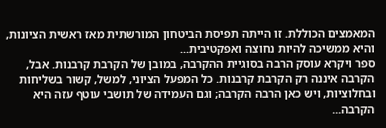המאמצים הכוללת. זו הייתה תפיסת הביטחון המורשתית מאז ראשית הציונות, והיא ממשיכה להיות נחוצה ואפקטיבית...
ספר ויקרא עוסק הרבה בסוגיית ההקרבה, במובן של הקרבת קרבנות. אבל, הקרבה איננה רק הקרבת קרבנות. כל המפעל הציוני, למשל, קשור בשליחות ובחלוציות, ויש כאן הרבה הקרבה; וגם העמידה של תושבי עוטף עזה היא הקרבה...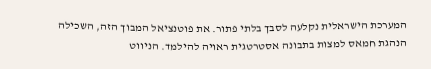המערכת הישראלית נקלעה לסבך בלתי פתור. את פוטנציאל המבוך הזה, השכילה הנהגת חמאס למצות בתבונה אסטרטגית ראויה להילמד. הניווט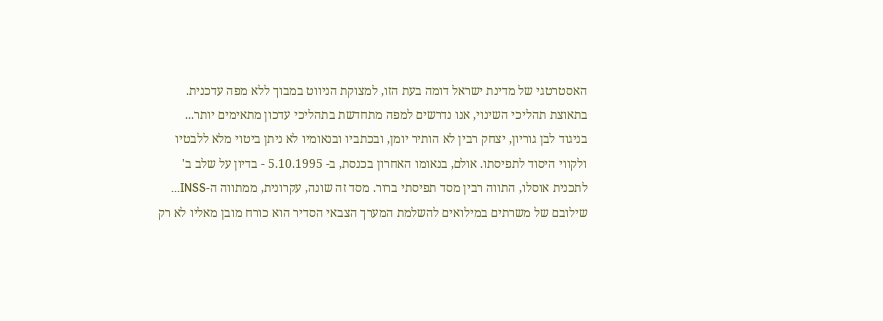האסטרטגי של מדינת ישראל דומה בעת הזו, למצוקת הניווט במבוך ללא מפה עדכנית. בתאוצת תהליכי השינוי, אנו נדרשים למפה מתחדשת בתהליכי עדכון מתאימים יותר...
בניגוד לבן גוריון, יצחק רבין לא הותיר יומן, ובכתביו ובנאומיו לא ניתן ביטוי מלא ללבטיו ולקווי היסוד לתפיסתו. אולם, בנאומו האחרון בכנסת, ב- 5.10.1995 - בדיון על שלב ב' לתכנית אוסלו, התווה רבין מסד תפיסתי ברור. מסד זה שונה, עקרונית, ממתווה ה-INSS...
שילובם של משרתים במילואים להשלמת המערך הצבאי הסדיר הוא כורח מובן מאליו לא רק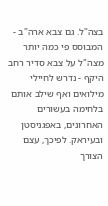בצה"ל. גם צבא ארה"ב - המבוסס פי כמה יותר מצה"ל על צבא סדיר רחב היקף - נדרש לחיילי מילואים ואף שילב אותם בלחימה בעשורים האחרונים, באפגניסטן ובעיראק. לפיכך, עצם הצורך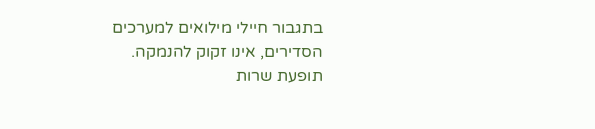בתגבור חיילי מילואים למערכים הסדירים, אינו זקוק להנמקה. תופעת שרות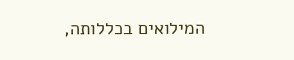המילואים בכללותה,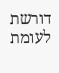דורשת לעומת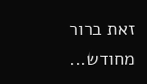זאת ברור מחודש...